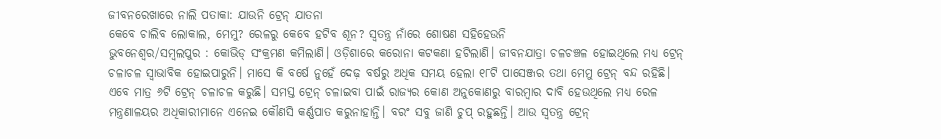ଜୀବନରେଖାରେ ନାଲି ପତାକା: ଯାଉନି ଟ୍ରେନ୍ ଯାତନା
କେବେ ଚାଲିବ ଲୋକାଲ, ମେମୁ? ରେଳରୁ କେବେ ହଟିବ ଶୂନ? ସ୍ବତନ୍ତ୍ର ନାଁରେ ଶୋଷଣ ସହିହେଉନି
ଭୁବନେଶ୍ୱର/ସମ୍ବଲପୁର : କୋଭିଡ୍ ସଂକ୍ରମଣ କମିଲାଣି। ଓଡ଼ିଶାରେ କରୋନା କଟକଣା ହଟିଲାଣି। ଜୀବନଯାତ୍ରା ଚଳଚଞ୍ଚଳ ହୋଇଥିଲେ ମଧ୍ୟ ଟ୍ରେନ୍ ଚଳାଚଳ ସ୍ବାଭାବିକ ହୋଇପାରୁନି। ମାସେ କି ବର୍ଷେ ନୁହେଁ ଦେଢ଼ ବର୍ଷରୁ ଅଧିକ ସମୟ ହେଲା ୧୮ଟି ପାସେଞ୍ଜର ତଥା ମେମୁ ଟ୍ରେନ୍ ବନ୍ଦ ରହିଛି। ଏବେ ମାତ୍ର ୬ଟି ଟ୍ରେନ୍ ଚଳାଚଳ କରୁଛି। ସମସ୍ତ ଟ୍ରେନ୍ ଚଳାଇବା ପାଇଁ ରାଜ୍ୟର କୋଣ ଅନୁକୋଣରୁ ବାରମ୍ବାର ଦାବି ହେଉଥିଲେ ମଧ୍ୟ ରେଳ ମନ୍ତ୍ରଣାଳୟର ଅଧିକାରୀମାନେ ଏନେଇ କୌଣସି କର୍ଣ୍ଣପାତ କରୁନାହାନ୍ତି। ବରଂ ସବୁ ଜାଣି ଚୁପ୍ ରହୁଛନ୍ତି। ଆଉ ସ୍ବତନ୍ତ୍ର ଟ୍ରେନ୍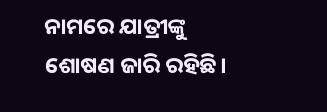ନାମରେ ଯାତ୍ରୀଙ୍କୁ ଶୋଷଣ ଜାରି ରହିଛି।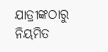ଯାତ୍ରୀଙ୍କଠାରୁ ନିୟମିତ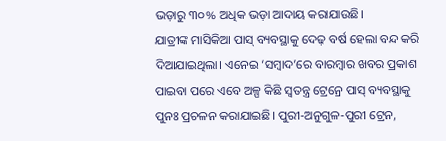ଭଡ଼ାରୁ ୩୦% ଅଧିକ ଭଡ଼ା ଆଦାୟ କରାଯାଉଛି।
ଯାତ୍ରୀଙ୍କ ମାସିକିଆ ପାସ୍ ବ୍ୟବସ୍ଥାକୁ ଦେଢ଼ ବର୍ଷ ହେଲା ବନ୍ଦ କରି ଦିଆଯାଇଥିଲା। ଏନେଇ ‘ସମ୍ବାଦ’ରେ ବାରମ୍ବାର ଖବର ପ୍ରକାଶ ପାଇବା ପରେ ଏବେ ଅଳ୍ପ କିଛି ସ୍ବତନ୍ତ୍ର ଟ୍ରେନ୍ରେ ପାସ୍ ବ୍ୟବସ୍ଥାକୁ ପୁନଃ ପ୍ରଚଳନ କରାଯାଇଛି। ପୁରୀ-ଅନୁଗୁଳ-ପୁରୀ ଟ୍ରେନ,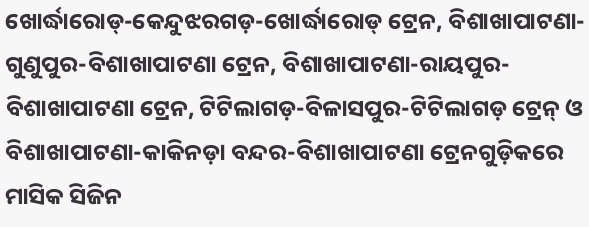ଖୋର୍ଦ୍ଧାରୋଡ୍-କେନ୍ଦୁଝରଗଡ଼-ଖୋର୍ଦ୍ଧାରୋଡ୍ ଟ୍ରେନ, ବିଶାଖାପାଟଣା-ଗୁଣୁପୁର-ବିଶାଖାପାଟଣା ଟ୍ରେନ, ବିଶାଖାପାଟଣା-ରାୟପୁର-ବିଶାଖାପାଟଣା ଟ୍ରେନ, ଟିଟିଲାଗଡ଼-ବିଳାସପୁର-ଟିଟିଲାଗଡ଼ ଟ୍ରେନ୍ ଓ ବିଶାଖାପାଟଣା-କାକିନଡ଼ା ବନ୍ଦର-ବିଶାଖାପାଟଣା ଟ୍ରେନଗୁଡ଼ିକରେ ମାସିକ ସିଜିନ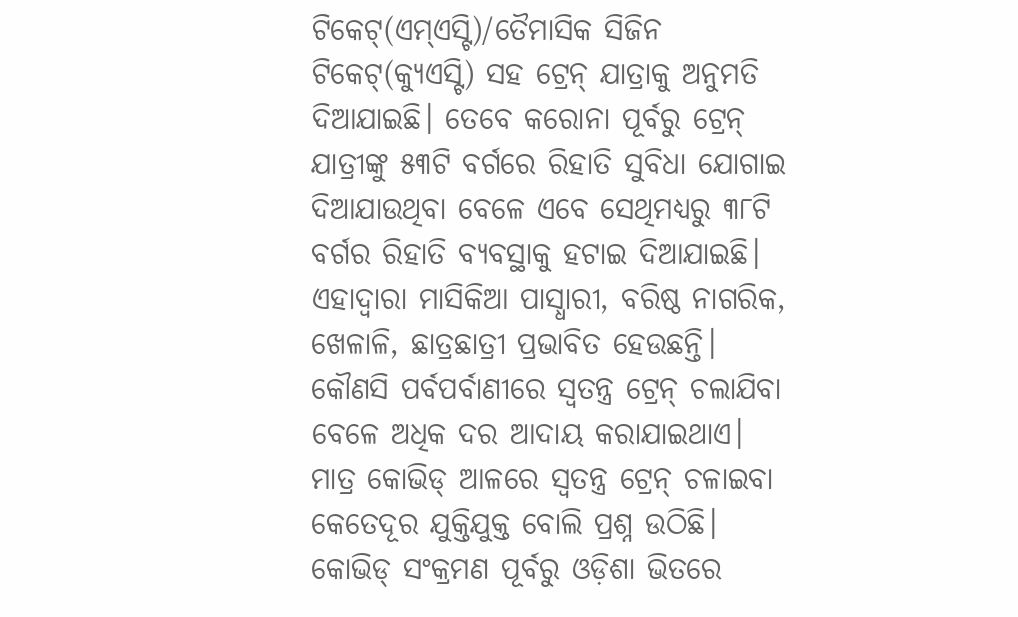ଟିକେଟ୍(ଏମ୍ଏସ୍ଟି)/ତୈମାସିକ ସିଜିନ ଟିକେଟ୍(କ୍ୟୁଏସ୍ଟି) ସହ ଟ୍ରେନ୍ ଯାତ୍ରାକୁ ଅନୁମତି ଦିଆଯାଇଛି। ତେବେ କରୋନା ପୂର୍ବରୁ ଟ୍ରେନ୍ ଯାତ୍ରୀଙ୍କୁ ୫୩ଟି ବର୍ଗରେ ରିହାତି ସୁବିଧା ଯୋଗାଇ ଦିଆଯାଉଥିବା ବେଳେ ଏବେ ସେଥିମଧ୍ୟରୁ ୩୮ଟି ବର୍ଗର ରିହାତି ବ୍ୟବସ୍ଥାକୁ ହଟାଇ ଦିଆଯାଇଛି। ଏହାଦ୍ବାରା ମାସିକିଆ ପାସ୍ଧାରୀ, ବରିଷ୍ଠ ନାଗରିକ, ଖେଳାଳି, ଛାତ୍ରଛାତ୍ରୀ ପ୍ରଭାବିତ ହେଉଛନ୍ତି। କୌଣସି ପର୍ବପର୍ବାଣୀରେ ସ୍ବତନ୍ତ୍ର ଟ୍ରେନ୍ ଚଲାଯିବା ବେଳେ ଅଧିକ ଦର ଆଦାୟ କରାଯାଇଥାଏ। ମାତ୍ର କୋଭିଡ୍ ଆଳରେ ସ୍ବତନ୍ତ୍ର ଟ୍ରେନ୍ ଚଳାଇବା କେତେଦୂର ଯୁକ୍ତିଯୁକ୍ତ ବୋଲି ପ୍ରଶ୍ନ ଉଠିଛି।
କୋଭିଡ୍ ସଂକ୍ରମଣ ପୂର୍ବରୁ ଓଡ଼ିଶା ଭିତରେ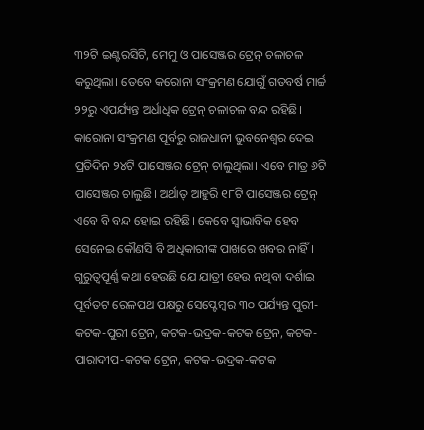୩୨ଟି ଇଣ୍ଟରସିଟି, ମେମୁ ଓ ପାସେଞ୍ଜର ଟ୍ରେନ୍ ଚଳାଚଳ କରୁଥିଲା। ତେବେ କରୋନା ସଂକ୍ରମଣ ଯୋଗୁଁ ଗତବର୍ଷ ମାର୍ଚ୍ଚ ୨୨ରୁ ଏପର୍ଯ୍ୟନ୍ତ ଅର୍ଧାଧିକ ଟ୍ରେନ୍ ଚଳାଚଳ ବନ୍ଦ ରହିଛି। କାରୋନା ସଂକ୍ରମଣ ପୂର୍ବରୁ ରାଜଧାନୀ ଭୁବନେଶ୍ବର ଦେଇ ପ୍ରତିଦିନ ୨୪ଟି ପାସେଞ୍ଜର ଟ୍ରେନ୍ ଚାଲୁଥିଲା। ଏବେ ମାତ୍ର ୬ଟି ପାସେଞ୍ଜର ଚାଲୁଛି। ଅର୍ଥାତ୍ ଆହୁରି ୧୮ଟି ପାସେଞ୍ଜର ଟ୍ରେନ୍ ଏବେ ବି ବନ୍ଦ ହୋଇ ରହିଛି। କେବେ ସ୍ବାଭାବିକ ହେବ ସେନେଇ କୌଣସି ବି ଅଧିକାରୀଙ୍କ ପାଖରେ ଖବର ନାହିଁ। ଗୁରୁତ୍ବପୂର୍ଣ୍ଣ କଥା ହେଉଛି ଯେ ଯାତ୍ରୀ ହେଉ ନଥିବା ଦର୍ଶାଇ ପୂର୍ବତଟ ରେଳପଥ ପକ୍ଷରୁ ସେପ୍ଟେମ୍ବର ୩୦ ପର୍ଯ୍ୟନ୍ତ ପୁରୀ-କଟକ-ପୁରୀ ଟ୍ରେନ, କଟକ-ଭଦ୍ରକ-କଟକ ଟ୍ରେନ, କଟକ-ପାରାଦୀପ-କଟକ ଟ୍ରେନ, କଟକ-ଭଦ୍ରକ-କଟକ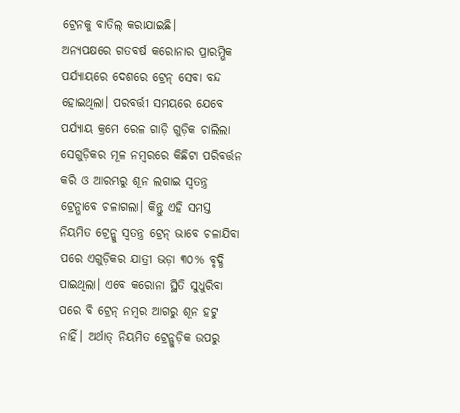ଟ୍ରେନକୁ ବାତିଲ୍ କରାଯାଇଛି।
ଅନ୍ୟପକ୍ଷରେ ଗତବର୍ଷ କରୋନାର ପ୍ରାରମ୍ଭିକ ପର୍ଯ୍ୟାୟରେ ଦେଶରେ ଟ୍ରେନ୍ ସେବା ବନ୍ଦ ହୋଇଥିଲା। ପରବର୍ତ୍ତୀ ସମୟରେ ଯେବେ ପର୍ଯ୍ୟାୟ କ୍ରମେ ରେଳ ଗାଡ଼ି ଗୁଡ଼ିକ ଚାଲିଲା ସେଗୁଡ଼ିକର ମୂଳ ନମ୍ବରରେ କିଛିଟା ପରିବର୍ତ୍ତନ କରି ଓ ଆରମ୍ଭରୁ ଶୂନ ଲଗାଇ ସ୍ବତନ୍ତ୍ର ଟ୍ରେନ୍ଭାବେ ଚଳାଗଲା। କିନ୍ତୁ ଏହି ସମସ୍ତ ନିୟମିତ ଟ୍ରେନ୍କୁ ସ୍ବତନ୍ତ୍ର ଟ୍ରେନ୍ ଭାବେ ଚଳାଯିବା ପରେ ଏଗୁଡ଼ିକର ଯାତ୍ରୀ ଭଡ଼ା ୩୦% ବୃଦ୍ଧି ପାଇଥିଲା। ଏବେ କରୋନା ସ୍ଥିତି ସୁଧୁରିବା ପରେ ବି ଟ୍ରେନ୍ ନମ୍ବର ଆଗରୁ ଶୂନ ହଟୁ ନାହିଁ। ଅର୍ଥାତ୍ ନିୟମିତ ଟ୍ରେନ୍ଗୁଡ଼ିକ ଉପରୁ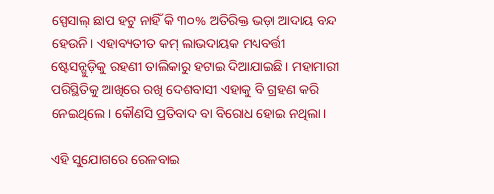ସ୍ପେସାଲ୍ ଛାପ ହଟୁ ନାହିଁ କି ୩୦% ଅତିରିକ୍ତ ଭଡ଼ା ଆଦାୟ ବନ୍ଦ ହେଉନି। ଏହାବ୍ୟତୀତ କମ୍ ଲାଭଦାୟକ ମଧ୍ୟବର୍ତ୍ତୀ ଷ୍ଟେସନ୍ଗୁଡ଼ିକୁ ରହଣୀ ତାଲିକାରୁ ହଟାଇ ଦିଆଯାଇଛି। ମହାମାରୀ ପରିସ୍ଥିତିକୁ ଆଖିରେ ରଖି ଦେଶବାସୀ ଏହାକୁ ବି ଗ୍ରହଣ କରି ନେଇଥିଲେ। କୌଣସି ପ୍ରତିବାଦ ବା ବିରୋଧ ହୋଇ ନଥିଲା।

ଏହି ସୁଯୋଗରେ ରେଳବାଇ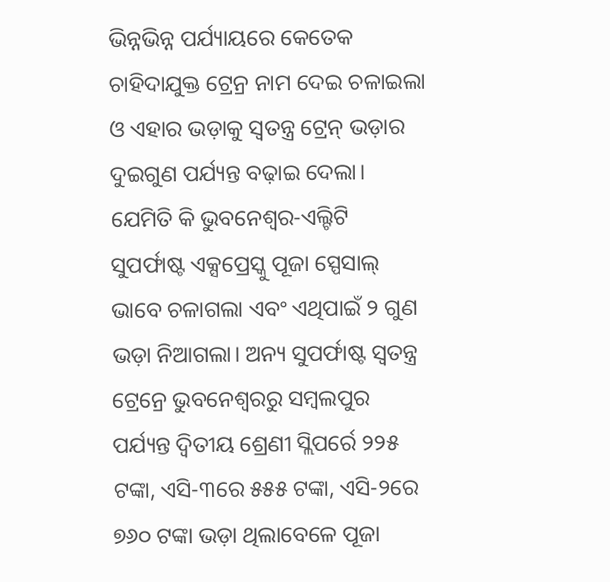ଭିନ୍ନଭିନ୍ନ ପର୍ଯ୍ୟାୟରେ କେତେକ ଚାହିଦାଯୁକ୍ତ ଟ୍ରେନ୍ର ନାମ ଦେଇ ଚଳାଇଲା ଓ ଏହାର ଭଡ଼ାକୁ ସ୍ବତନ୍ତ୍ର ଟ୍ରେନ୍ ଭଡ଼ାର ଦୁଇଗୁଣ ପର୍ଯ୍ୟନ୍ତ ବଢ଼ାଇ ଦେଲା। ଯେମିତି କି ଭୁବନେଶ୍ବର-ଏଲ୍ଟିଟି ସୁପର୍ଫାଷ୍ଟ ଏକ୍ସପ୍ରେସ୍କୁ ପୂଜା ସ୍ପେସାଲ୍ ଭାବେ ଚଳାଗଲା ଏବଂ ଏଥିପାଇଁ ୨ ଗୁଣ ଭଡ଼ା ନିଆଗଲା। ଅନ୍ୟ ସୁପର୍ଫାଷ୍ଟ ସ୍ବତନ୍ତ୍ର ଟ୍ରେନ୍ରେ ଭୁବନେଶ୍ବରରୁ ସମ୍ବଲପୁର ପର୍ଯ୍ୟନ୍ତ ଦ୍ବିତୀୟ ଶ୍ରେଣୀ ସ୍ଲିପର୍ରେ ୨୨୫ ଟଙ୍କା, ଏସି-୩ରେ ୫୫୫ ଟଙ୍କା, ଏସି-୨ରେ ୭୬୦ ଟଙ୍କା ଭଡ଼ା ଥିଲାବେଳେ ପୂଜା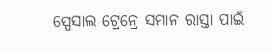ସ୍ପେସାଲ ଟ୍ରେନ୍ରେ ସମାନ ରାସ୍ତା ପାଇଁ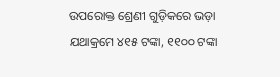ଉପରୋକ୍ତ ଶ୍ରେଣୀ ଗୁଡ଼ିକରେ ଭଡ଼ା ଯଥାକ୍ରମେ ୪୧୫ ଟଙ୍କା, ୧୧୦୦ ଟଙ୍କା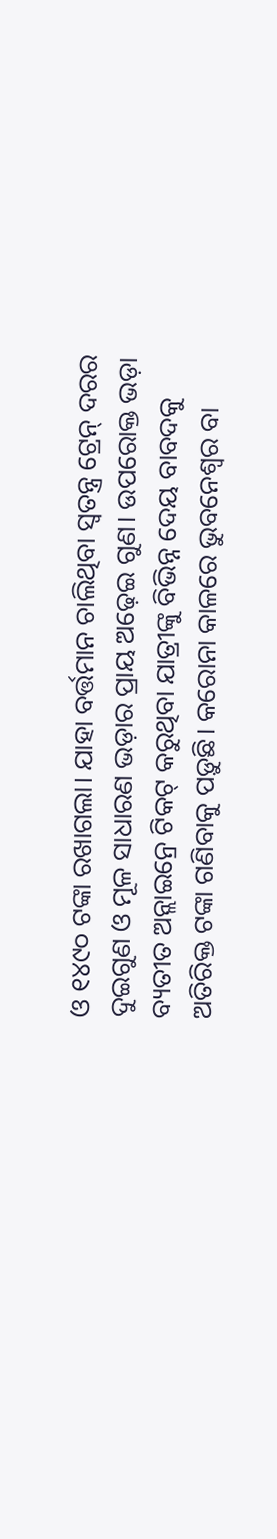ଓ ୧୪୯୦ ଟଙ୍କା ରଖାଗଲା। ଯାହା ବର୍ତ୍ତମାନ ଚାଲିଥିବା ସ୍ବତନ୍ତ୍ର ଟ୍ରେନ୍ ଦରର ଦୁଇଗୁଣ ଓ ମୂଳ ସାଧାରଣ ଭଡ଼ାର ପ୍ରାୟ ଅଢ଼େଇ ଗୁଣ। ଉପରୋକ୍ତ ଭଡ଼ା ବ୍ୟତୀତ ଅନ୍ଲାଇନ୍ରେ ଟିକଟ୍ କରୁଥିବା ଯାତ୍ରୀଙ୍କୁ ବିଭିନ୍ନ ଦେୟ ବାବଦକୁ ଅତିରିକ୍ତ ଟଙ୍କା ଗଣିବାକୁ ପଡ଼ୁଛି। କରୋନା କାଳରେ ଭୁବନେଶ୍ବର ବା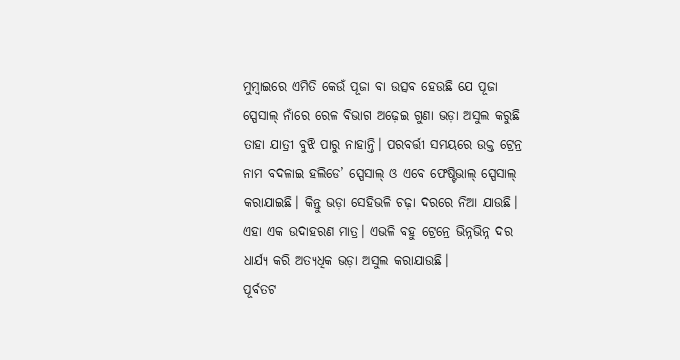ମୁମ୍ବାଇରେ ଏମିତି କେଉଁ ପୂଜା ବା ଉତ୍ସବ ହେଉଛି ଯେ ପୂଜା ସ୍ପେସାଲ୍ ନାଁରେ ରେଳ ବିଭାଗ ଅଢ଼େଇ ଗୁଣା ଭଡ଼ା ଅସୁଲ କରୁଛି ତାହା ଯାତ୍ରୀ ବୁଝି ପାରୁ ନାହାନ୍ତି। ପରବର୍ତ୍ତୀ ସମୟରେ ଉକ୍ତ ଟ୍ରେନ୍ର ନାମ ବଦଳାଇ ହଲିଡେ’ ସ୍ପେସାଲ୍ ଓ ଏବେ ଫେଷ୍ଟିଭାଲ୍ ସ୍ପେସାଲ୍ କରାଯାଇଛି। କିନ୍ତୁ ଭଡ଼ା ସେହିଭଳି ଚଢ଼ା ଦରରେ ନିଆ ଯାଉଛି। ଏହା ଏକ ଉଦାହରଣ ମାତ୍ର। ଏଭଳି ବହୁ ଟ୍ରେନ୍ରେ ଭିନ୍ନଭିନ୍ନ ଦର ଧାର୍ଯ୍ୟ କରି ଅତ୍ୟଧିକ ଭଡ଼ା ଅସୁଲ କରାଯାଉଛି।
ପୂର୍ବତଟ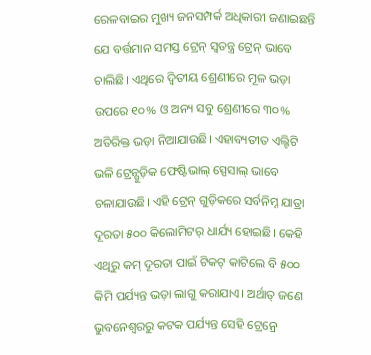ରେଳବାଇର ମୁଖ୍ୟ ଜନସମ୍ପର୍କ ଅଧିକାରୀ ଜଣାଇଛନ୍ତି ଯେ ବର୍ତ୍ତମାନ ସମସ୍ତ ଟ୍ରେନ୍ ସ୍ବତନ୍ତ୍ର ଟ୍ରେନ୍ ଭାବେ ଚାଲିଛି। ଏଥିରେ ଦ୍ବିତୀୟ ଶ୍ରେଣୀରେ ମୂଳ ଭଡ଼ା ଉପରେ ୧୦% ଓ ଅନ୍ୟ ସବୁ ଶ୍ରେଣୀରେ ୩୦% ଅତିରିକ୍ତ ଭଡ଼ା ନିଆଯାଉଛି। ଏହାବ୍ୟତୀତ ଏଲ୍ଟିଟି ଭଳି ଟ୍ରେନ୍ଗୁଡ଼ିକ ଫେଷ୍ଟିଭାଲ୍ ସ୍ପେସାଲ୍ ଭାବେ ଚଳାଯାଉଛି। ଏହି ଟ୍ରେନ୍ ଗୁଡ଼ିକରେ ସର୍ବନିମ୍ନ ଯାତ୍ରା ଦୂରତା ୫୦୦ କିଲୋମିଟର୍ ଧାର୍ଯ୍ୟ ହୋଇଛି। କେହି ଏଥିରୁ କମ୍ ଦୂରତା ପାଇଁ ଟିକଟ୍ କାଟିଲେ ବି ୫୦୦ କିମି ପର୍ଯ୍ୟନ୍ତ ଭଡ଼ା ଲାଗୁ କରାଯାଏ। ଅର୍ଥାତ୍ ଜଣେ ଭୁବନେଶ୍ବରରୁ କଟକ ପର୍ଯ୍ୟନ୍ତ ସେହି ଟ୍ରେନ୍ରେ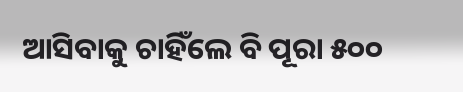ଆସିବାକୁ ଚାହିଁଲେ ବି ପୂରା ୫୦୦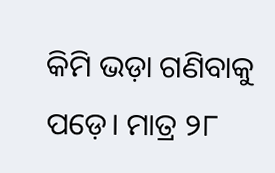କିମି ଭଡ଼ା ଗଣିବାକୁ ପଡ଼େ। ମାତ୍ର ୨୮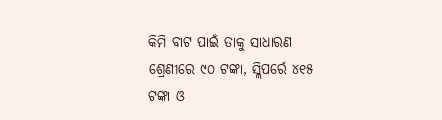କିମି ବାଟ ପାଇଁ ତାକୁ ସାଧାରଣ ଶ୍ରେଣୀରେ ୯୦ ଟଙ୍କା, ସ୍ଲିପର୍ରେ ୪୧୫ ଟଙ୍କା ଓ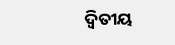ଦ୍ବିତୀୟ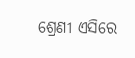ଶ୍ରେଣୀ ଏସିରେ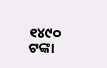୧୪୯୦ ଟଙ୍କା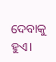ଦେବାକୁ ହୁଏ।